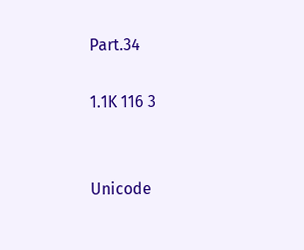Part.34

1.1K 116 3


Unicode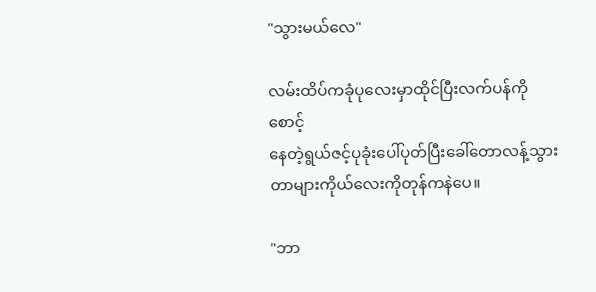"သွားမယ်လေ"

လမ်းထိပ်ကခုံပုလေးမှာထိုင်ပြီးလက်ပန်ကိုစောင့်
နေတဲ့ရွယ်ဇင့်ပုခုံးပေါ်ပုတ်ပြီးခေါ်တောလန့်သွား
တာများကိုယ်လေးကိုတုန်ကနဲပေ။

"ဘာ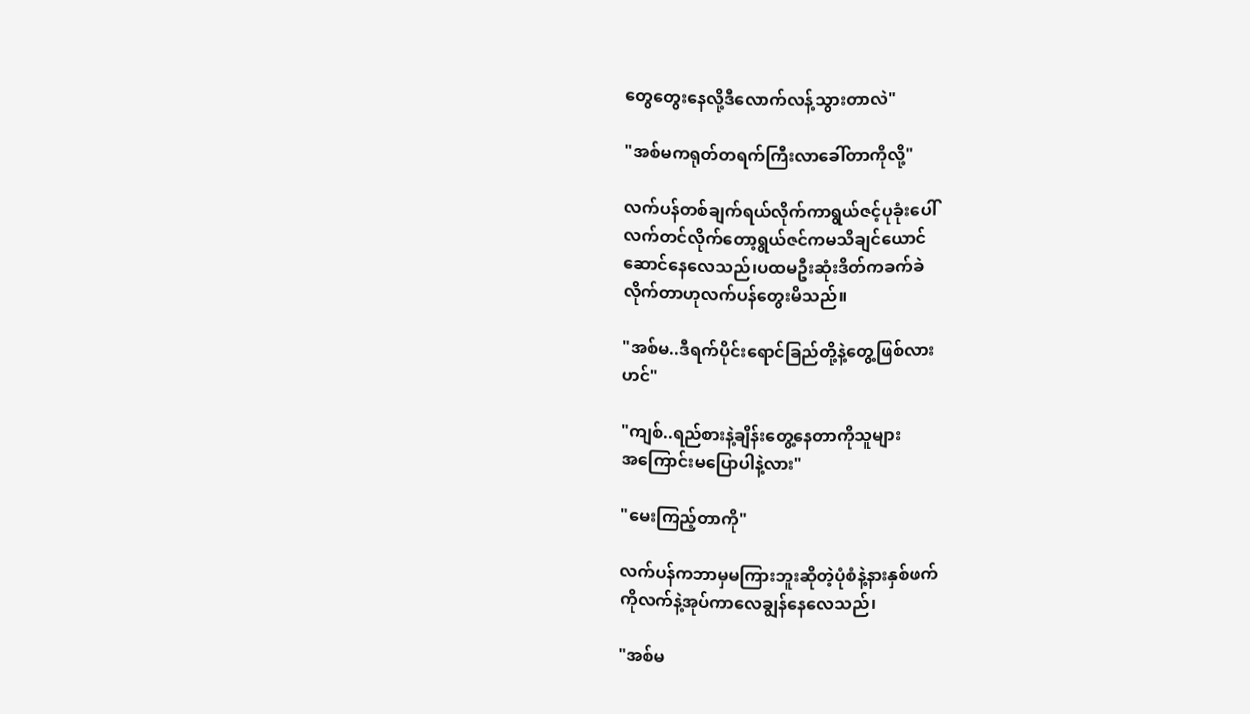တွေတွေးနေလို့ဒီလောက်လန့်သွားတာလဲ"

"အစ်မကရုတ်တရက်ကြီးလာခေါ်တာကိုလို့"

လက်ပန်တစ်ချက်ရယ်လိုက်ကာရွယ်ဇင့်ပုခုံးပေါ်
လက်တင်လိုက်တော့ရွယ်ဇင်ကမသိချင်ယောင်
ဆောင်နေလေသည်၊ပထမဦးဆုံးဒိတ်ကခက်ခဲ
လိုက်တာဟုလက်ပန်တွေးမိသည်။

"အစ်မ..ဒီရက်ပိုင်းရောင်ခြည်တို့နဲ့တွေ့ဖြစ်လား
ဟင်"

"ကျစ်..ရည်စားနဲ့ချိန်းတွေ့နေတာကိုသူများ
အကြောင်းမပြောပါနဲ့လား"

"မေးကြည့်တာကို"

လက်ပန်ကဘာမှမကြားဘူးဆိုတဲ့ပုံစံနဲ့နားနှစ်ဖက်
ကိုလက်နဲ့အုပ်ကာလေချွန်နေလေသည်၊

"အစ်မ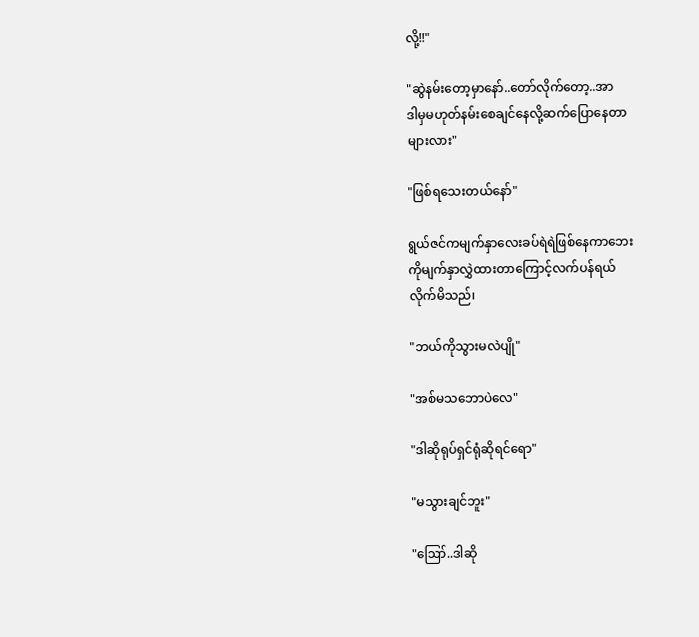လို့!!"

"ဆွဲနမ်းတော့မှာနော်..တော်လိုက်တော့..အာ
ဒါမှမဟုတ်နမ်းစေချင်နေလို့ဆက်ပြောနေတာ
များလား"

"ဖြစ်ရသေးတယ်နော်"

ရွယ်ဇင်ကမျက်နှာလေးခပ်ရဲရဲဖြစ်နေကာဘေး
ကိုမျက်နှာလွှဲထားတာကြောင့်လက်ပန်ရယ်
လိုက်မိသည်၊

"ဘယ်ကိုသွားမလဲပျို"

"အစ်မသဘောပဲလေ"

"ဒါဆိုရုပ်ရှင်ရုံဆိုရင်ရော"

"မသွားချင်ဘူး"

"ဪ..ဒါဆို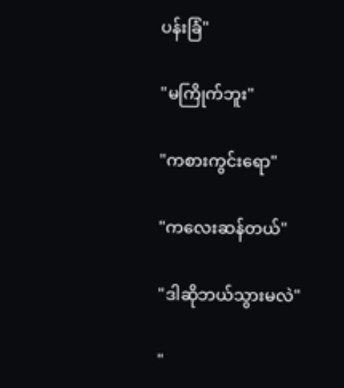ပန်းခြံ"

"မကြိုက်ဘူး"

"ကစားကွင်းရော"

"ကလေးဆန်တယ်"

"ဒါဆိုဘယ်သွားမလဲ"

"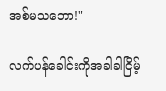အစ်မသဘော!"

လက်ပန်ခေါင်းကိုအခါခါငြိမ့်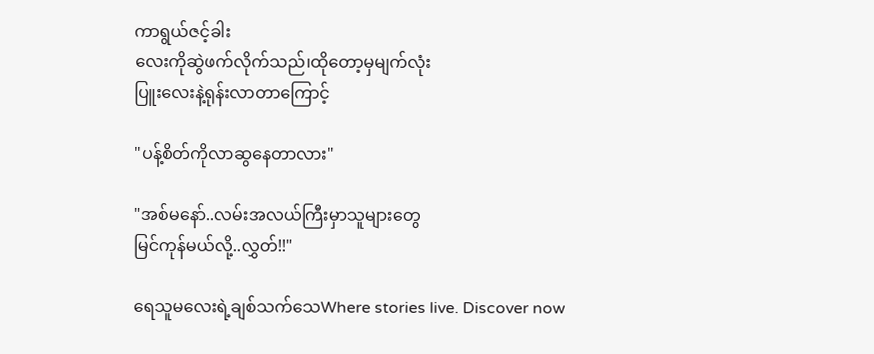ကာရွယ်ဇင့်ခါး
လေးကိုဆွဲဖက်လိုက်သည်၊ထိုတော့မှမျက်လုံး
ပြူးလေးနဲ့ရုန်းလာတာကြောင့်

"ပန့်စိတ်ကိုလာဆွနေတာလား"

"အစ်မနော်..လမ်းအလယ်ကြီးမှာသူများတွေ
မြင်ကုန်မယ်လို့..လွှတ်!!"

ရေသူမလေးရဲ့ချစ်သက်သေWhere stories live. Discover now